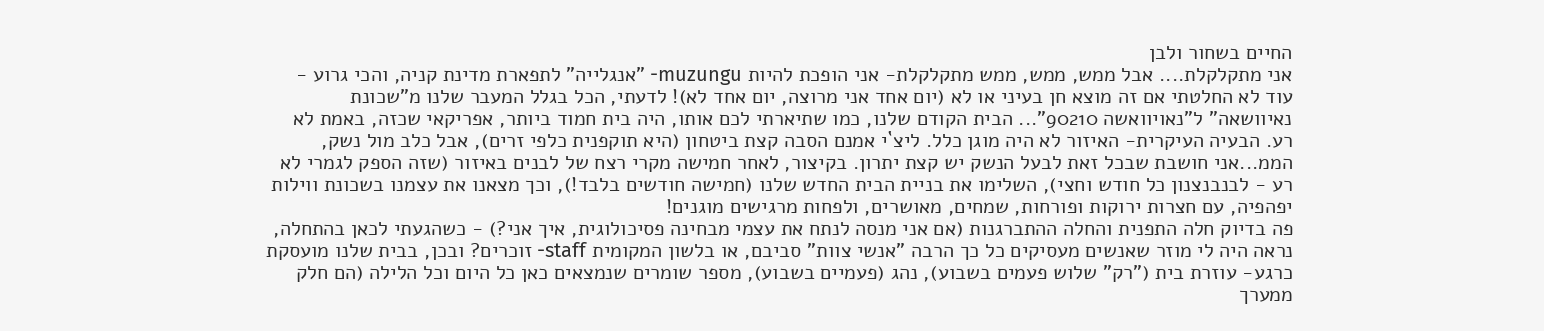החיים בשחור ולבן
אני מתקלקלת.... אבל ממש, ממש, ממש מתקלקלת- אני הופכת להיות muzungu- "אנגלייה" לתפארת מדינת קניה, והכי גרוע - עוד לא החלטתי אם זה מוצא חן בעיני או לא (יום אחד אני מרוצה, יום אחד לא)! לדעתי, הכל בגלל המעבר שלנו מ"שכונת נאיוושאה" ל"נאויוואשה 90210"... הבית הקודם שלנו, כמו שתיארתי לכם אותו, היה בית חמוד ביותר, אפריקאי שכזה, באמת לא רע. הבעיה העיקרית- האיזור לא היה מוגן כלל. ליצ`י אמנם הסבה קצת ביטחון (היא תוקפנית כלפי זרים), אבל כלב מול נשק, הממ...אני חושבת שבכל זאת לבעל הנשק יש קצת יתרון. בקיצור, לאחר חמישה מקרי רצח של לבנים באיזור (שזה הספק לגמרי לא רע - לבנבנצנון כל חודש וחצי), השלימו את בניית הבית החדש שלנו (חמישה חודשים בלבד!), וכך מצאנו את עצמנו בשכונת ווילות יפהפיה, עם חצרות ירוקות ופורחות, שמחים, מאושרים, ולפחות מרגישים מוגנים!
פה בדיוק חלה התפנית והחלה ההתברגנות (אם אני מנסה לנתח את עצמי מבחינה פסיכולוגית, איך אני?) - כשהגעתי לכאן בהתחלה, נראה היה לי מוזר שאנשים מעסיקים כל כך הרבה "אנשי צוות" סביבם, או בלשון המקומית staff- זוכרים? ובכן, בבית שלנו מועסקת כרגע- עוזרת בית ("רק" שלוש פעמים בשבוע), נהג (פעמיים בשבוע), מספר שומרים שנמצאים כאן כל היום וכל הלילה (הם חלק ממערך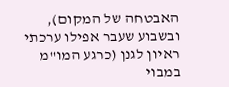האבטחה של המקום), ובשבוע שעבר אפילו ערכתי ראיון לגנן (כרגע המו"מ במבוי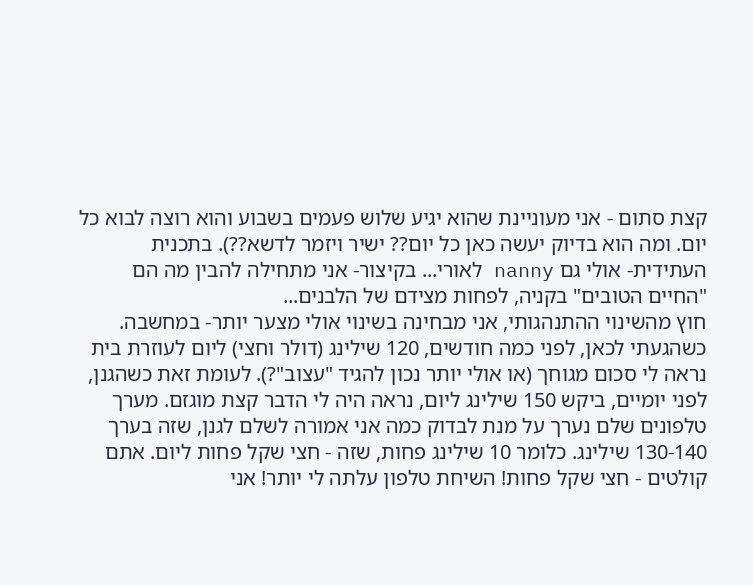קצת סתום - אני מעוניינת שהוא יגיע שלוש פעמים בשבוע והוא רוצה לבוא כל יום. ומה הוא בדיוק יעשה כאן כל יום?? ישיר ויזמר לדשא??). בתכנית העתידית- אולי גם nanny לאורי... בקיצור- אני מתחילה להבין מה הם "החיים הטובים" בקניה, לפחות מצידם של הלבנים...
חוץ מהשינוי ההתנהגותי, אני מבחינה בשינוי אולי מצער יותר- במחשבה. כשהגעתי לכאן, לפני כמה חודשים, 120 שילינג (דולר וחצי) ליום לעוזרת בית נראה לי סכום מגוחך (או אולי יותר נכון להגיד "עצוב"?). לעומת זאת כשהגנן, לפני יומיים, ביקש 150 שילינג ליום, נראה היה לי הדבר קצת מוגזם. מערך טלפונים שלם נערך על מנת לבדוק כמה אני אמורה לשלם לגנן, שזה בערך 130-140 שילינג. כלומר 10 שילינג פחות, שזה - חצי שקל פחות ליום. אתם קולטים - חצי שקל פחות! השיחת טלפון עלתה לי יותר! אני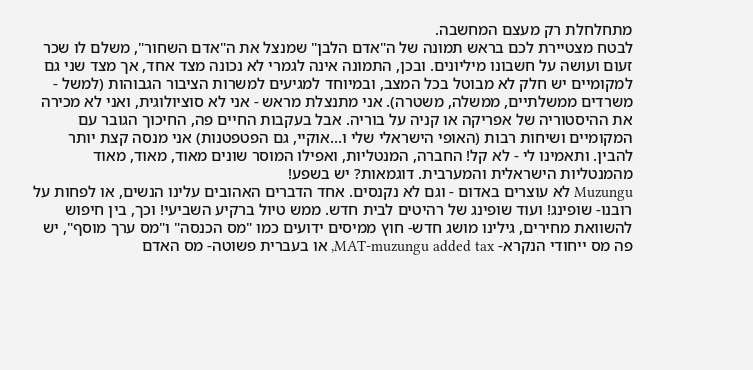מתחלחלת רק מעצם המחשבה.
לבטח מצטיירת לכם בראש תמונה של ה"אדם הלבן" שמנצל את ה"אדם השחור", משלם לו שכר זעום ועושה על חשבונו מיליונים. ובכן, התמונה אינה לגמרי לא נכונה מצד אחד, אך מצד שני גם למקומיים יש חלק לא מבוטל בכל המצב, ובמיוחד למגיעים למשרות הציבור הגבוהות (למשל - משרדים ממשלתיים, ממשלה, משטרה). אני מתנצלת מראש - אני לא סוציולוגית, ואני לא מכירה את ההיסטוריה של אפריקה או קניה על בוריה. אבל בעקבות החיים פה, החיכוך הגובר עם המקומיים ושיחות רבות (האופי הישראלי שלי ו...אוקיי, גם הפטפטנות) אני מנסה קצת יותר להבין. ותאמינו לי - לא קל! החברה, המנטליות, ואפילו המוסר שונים מאוד, מאוד, מאוד מהמנטליות הישראלית והמערבית. דוגמאות? יש בשפע!
Muzungu לא עוצרים באדום - וגם לא נקנסים. אחד הדברים האהובים עלינו הנשים, או לפחות על רובנו- שופינג! ועוד שופינג של רהיטים לבית חדש. ממש טיול ברקיע השביעי! וכך, בין חיפוש להשוואת מחירים, גילינו מושג חדש- חוץ ממיסים ידועים כמו "מס הכנסה" ו"מס ערך מוסף", יש פה מס ייחודי הנקרא- MAT-muzungu added tax, או בעברית פשוטה- מס האדם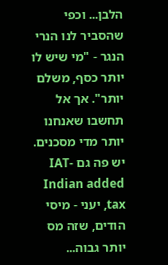הלבן... וכפי שהסביר לנו הנרי הנגר - "מי שיש לו יותר כסף, משלם יותר". אך אל תחשבו שאנחנו יותר מדי מסכנים. יש פה גם IAT-Indian added tax, יעני - מיסי הודים, שזה מס יותר גבוה...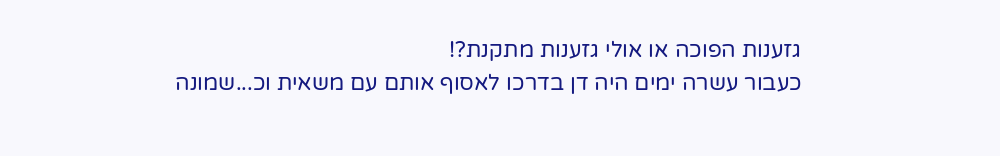גזענות הפוכה או אולי גזענות מתקנת?!
כעבור עשרה ימים היה דן בדרכו לאסוף אותם עם משאית וכ...שמונה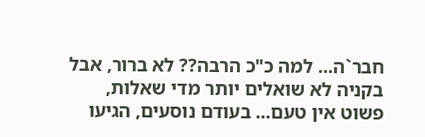חבר`ה... למה כ"כ הרבה?? לא ברור, אבל בקניה לא שואלים יותר מדי שאלות, פשוט אין טעם... בעודם נוסעים, הגיעו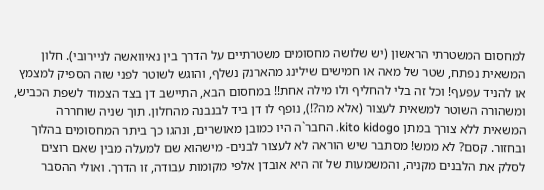למחסום המשטרתי הראשון (יש שלושה מחסומים משטרתיים על הדרך בין נאיוואשה לניירובי). חלון המשאית נפתח, שטר של מאה או חמישים שילינג מהארנק נשלף, והוגש לשוטר לפני שזה הספיק למצמץ או להניד עפעף! וכל זה בלי להחליף ולו מילה אחת!! במחסום הבא, התיישב דן בצד הצמוד לשפת הכביש, ומשהורה השוטר למשאית לעצור (אלא מה?!), נופף לו דן ביד לבנבנה מהחלון. תוך שניה שוחררה המשאית ללא צורך במתן kito kidogo. החבר`ה היו כמובן מאושרים, ונהגו כך ביתר המחסומים בהלוך ובחזור. קסם? לא ממש! מסתבר שיש הוראה לא לעצור לבנים- מישהוא שם למעלה מבין שאם רוצים לסלק את הלבנים מקניה, והמשמעות של זה היא אובדן אלפי מקומות עבודה, זו הדרך. ואולי ההסבר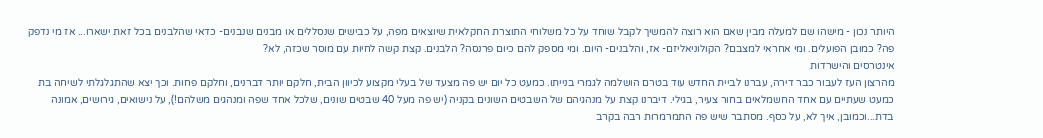היותר נכון - מישהו שם למעלה מבין שאם הוא רוצה להמשיך לקבל שוחד על כל משלוחי התוצרת החקלאית שיוצאים מפה, על כבישים שנסללים או מבנים שנבנים- כדאי שהלבנים בכל זאת ישארו... אז מי נדפק פה? כמובן הפועלים. ומי אחראי למצבם? הקולוניאליזם- אז, והלבנים- היום. ומי מספק להם כיום פרנסה? הלבנים. קצת קשה לחיות עם מוסר שכזה, לא?
אינטרסים והישרדות
מהרצון העז לעבור כבר דירה, עברנו לביית החדש עוד בטרם הושלמה לגמרי בנייתו. כמעט כל יום יש פה מצעד של בעלי מקצוע לכיוון הבית, חלקם יותר דברנים, וחלקם פחות. וכך יצא שהתגלגלתי לשיחה בת כמעט שעתיים עם אחד החשמלאים בחור צעיר, בגילי. דיברנו קצת על מנהגיהם של השבטים השונים בקניה (יש פה מעל 40 שבטים שונים, שלכל אחד שפה ומנהגים משלהם!), על נישואים, גירושים, אמונה בדת...וכמובן, איך לא, על כסף. מסתבר שיש פה התמרמרות רבה בקרב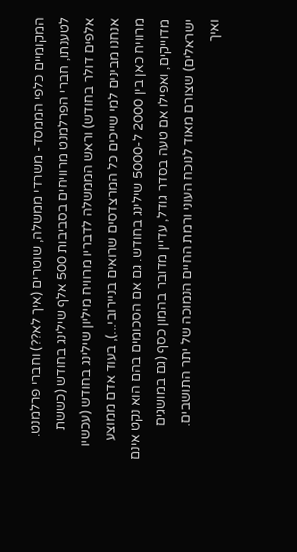המקומיים כלפי הממסד- משרדי ממשלה, שוטרים (איך לא??) וחברי פרלמנט. לטענתו, חברי הפרלמנט מרוויחים בסביבות 500 אלף שילינג בחודש (כששת אלפים דולר בחודש) וראש הממשלה לדבריו מרוויח מיליון שילינג בחודש (עכשיו אנחנו מבינים למי שייכים כל המרצדסים שרואים בניירובי...), בעוד אדם ממוצע מרוויח כאן בין 2000 ל-5000 שילינג בחודש. גם אם הסכומים בהם הוא נקט אינם מדוייקים, ואפילו אם טעה בסדר גודל, עדיין מדובר בהמון כסף (גם במושגים ישראלים) שצורם מאוד לנוכח העוני ורמת החיים הנמוכה של יתר התושבים.
ואיך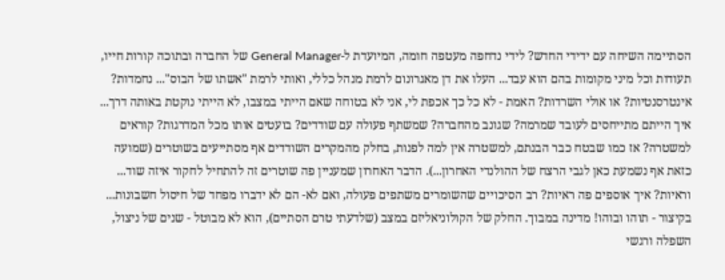הסתיימה השיחה עם ידידי החדש? לידי נדחפה מעטפה חומה, המיועדת ל-General Manager של החברה ובתוכה קורות חייו, תעודות וכל מיני מקומות בהם הוא עבד... העלו את דן מאגרונום לרמת מנהל כללי, ואותי לרמת "אשתו של הבוס"... נחמדות? אינטרסנטיות? או אולי השרדות? האמת - לא כל כך אכפת לי, אני לא בטוחה שאם הייתי במצבו, לא הייתי נוקטת באותה דרך...
איך הייתם מתייחסים לעובד שמרמה? שגונב מהחברה? שמשתף פעולה עם שודדים? בועטים אותו מכל המדרגות? קוראים למשטרה? אז כמו שבטח כבר הבנתם, למשטרה אין למה לפנות, בחלק מהמקרים השודדים אף מסתייעים בשוטרים (שמועה כזאת אף נשמעת כאן לגבי הרצח של ההולנדי האחרון...). הדבר האחרון שמעניין פה שוטרים זה להתחיל לחקור איזה שוד... וראיות? איך אוספים פה ראיות? רב הסיכויים שהשומרים משתפים פעולה, ואם לא- הם לא ידברו מפחד של חיסול חשבונות... בקיצור - תוהו ובוהו! מדינה במבוך. החלק של הקולוניאליזם במצב (שלדעתי טרם הסתיים), הוא לא מבוטל - שנים של ניצול, השפלה ורגשי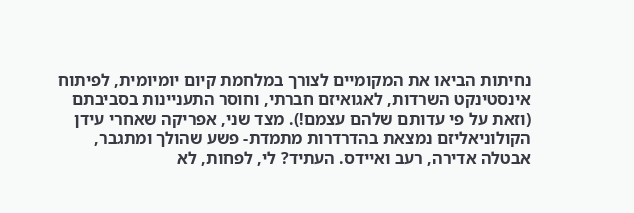נחיתות הביאו את המקומיים לצורך במלחמת קיום יומיומית, לפיתוח אינסטינקט השרדות, לאגואיזם חברתי, וחוסר התעניינות בסביבתם (וזאת על פי עדותם שלהם עצמם!). מצד שני, אפריקה שאחרי עידן הקולוניאליזם נמצאת בהדרדרות מתמדת- פשע שהולך ומתגבר, אבטלה אדירה, רעב ואיידס. העתיד? לי, לפחות, לא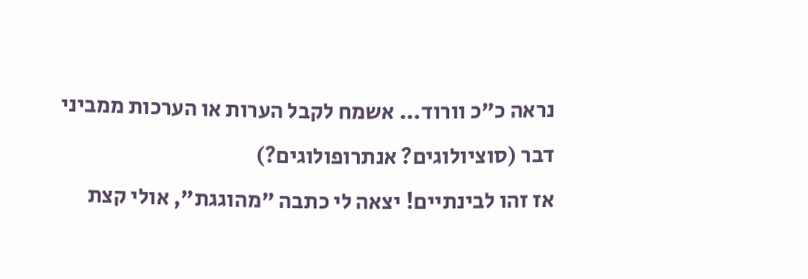נראה כ"כ וורוד... אשמח לקבל הערות או הערכות ממביני דבר (סוציולוגים? אנתרופולוגים?)
אז זהו לבינתיים! יצאה לי כתבה "מהוגגת", אולי קצת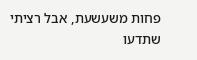פחות משעשעת, אבל רציתי שתדעו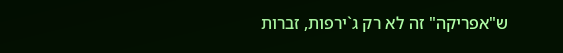ש"אפריקה" זה לא רק ג`ירפות, זברות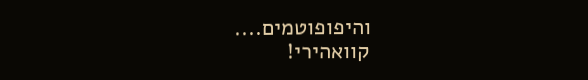והיפופוטמים....
קוואהירי!